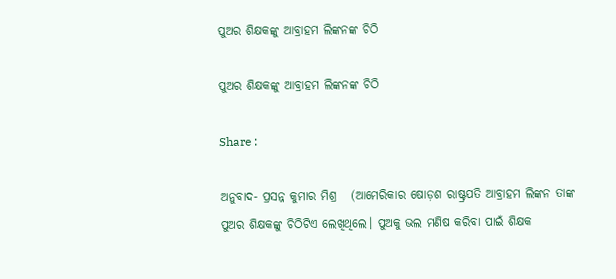ପୁଅର ଶିକ୍ଷକଙ୍କୁ ଆବ୍ରାହମ ଲିଙ୍କନଙ୍କ ଚିଠି

ପୁଅର ଶିକ୍ଷକଙ୍କୁ ଆବ୍ରାହମ ଲିଙ୍କନଙ୍କ ଚିଠି

Share :

ଅନୁବାଦ- ପ୍ରସନ୍ନ କୁମାର ମିଶ୍ର   (ଆମେରିକାର ଷୋଡ଼ଶ ରାଷ୍ଟ୍ରପତି ଆବ୍ରାହମ ଲିଙ୍କନ ତାଙ୍କ ପୁଅର ଶିକ୍ଷକଙ୍କୁ ଚିଠିଟିଏ ଲେଖିଥିଲେ। ପୁଅକୁ ଭଲ ମଣିଷ କରିବା ପାଇଁ ଶିକ୍ଷକ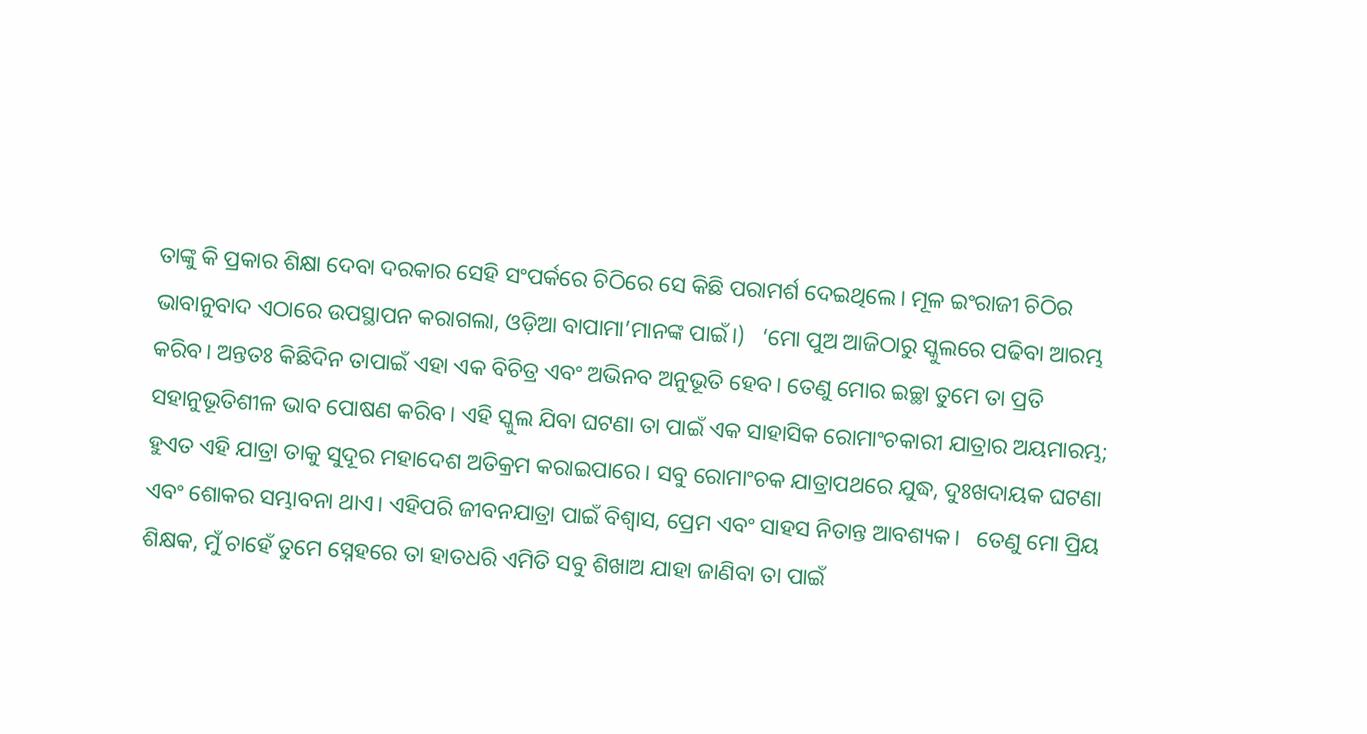ତାଙ୍କୁ କି ପ୍ରକାର ଶିକ୍ଷା ଦେବା ଦରକାର ସେହି ସଂପର୍କରେ ଚିଠିରେ ସେ କିଛି ପରାମର୍ଶ ଦେଇଥିଲେ। ମୂଳ ଇଂରାଜୀ ଚିଠିର ଭାବାନୁବାଦ ଏଠାରେ ଉପସ୍ଥାପନ କରାଗଲା, ଓଡ଼ିଆ ବାପାମା’ମାନଙ୍କ ପାଇଁ।)   ‘ମୋ ପୁଅ ଆଜିଠାରୁ ସ୍କୁଲରେ ପଢିବା ଆରମ୍ଭ କରିବ। ଅନ୍ତତଃ କିଛିଦିନ ତାପାଇଁ ଏହା ଏକ ବିଚିତ୍ର ଏବଂ ଅଭିନବ ଅନୁଭୂତି ହେବ। ତେଣୁ ମୋର ଇଚ୍ଛା ତୁମେ ତା ପ୍ରତି ସହାନୁଭୂତିଶୀଳ ଭାବ ପୋଷଣ କରିବ। ଏହି ସ୍କୁଲ ଯିବା ଘଟଣା ତା ପାଇଁ ଏକ ସାହାସିକ ରୋମାଂଚକାରୀ ଯାତ୍ରାର ଅୟମାରମ୍ଭ; ହୁଏତ ଏହି ଯାତ୍ରା ତାକୁ ସୁଦୂର ମହାଦେଶ ଅତିକ୍ରମ କରାଇପାରେ। ସବୁ ରୋମାଂଚକ ଯାତ୍ରାପଥରେ ଯୁଦ୍ଧ, ଦୁଃଖଦାୟକ ଘଟଣା ଏବଂ ଶୋକର ସମ୍ଭାବନା ଥାଏ। ଏହିପରି ଜୀବନଯାତ୍ରା ପାଇଁ ବିଶ୍ବାସ, ପ୍ରେମ ଏବଂ ସାହସ ନିତାନ୍ତ ଆବଶ୍ୟକ।   ତେଣୁ ମୋ ପ୍ରିୟ ଶିକ୍ଷକ, ମୁଁ ଚାହେଁ ତୁମେ ସ୍ନେହରେ ତା ହାତଧରି ଏମିତି ସବୁ ଶିଖାଅ ଯାହା ଜାଣିବା ତା ପାଇଁ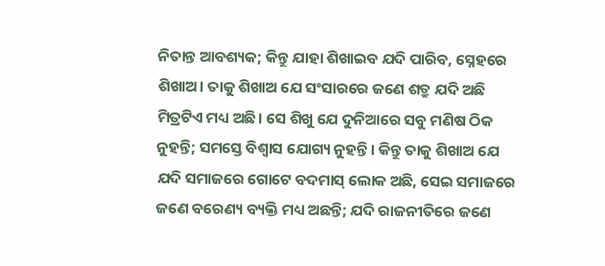ନିତାନ୍ତ ଆବଶ୍ୟକ; କିନ୍ତୁ ଯାହା ଶିଖାଇବ ଯଦି ପାରିବ, ସ୍ନେହରେ ଶିଖାଅ। ତାକୁ ଶିଖାଅ ଯେ ସଂସାରରେ ଜଣେ ଶତ୍ରୁ ଯଦି ଅଛି ମିତ୍ରଟିଏ ମଧ୍ୟ ଅଛି। ସେ ଶିଖୁ ଯେ ଦୁନିଆରେ ସବୁ ମଣିଷ ଠିକ ନୁହନ୍ତି; ସମସ୍ତେ ବିଶ୍ବାସ ଯୋଗ୍ୟ ନୁହନ୍ତି। କିନ୍ତୁ ତାକୁ ଶିଖାଅ ଯେ ଯଦି ସମାଜରେ ଗୋଟେ ବଦମାସ୍ ଲୋକ ଅଛି, ସେଇ ସମାଜରେ ଜଣେ ବରେଣ୍ୟ ବ୍ୟକ୍ତି ମଧ୍ୟ ଅଛନ୍ତି; ଯଦି ରାଜନୀତିରେ ଜଣେ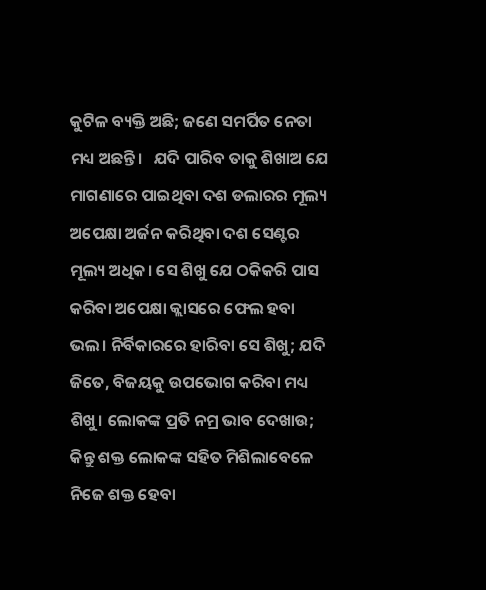କୁଟିଳ ବ୍ୟକ୍ତି ଅଛି; ଜଣେ ସମର୍ପିତ ନେତା ମଧ୍ୟ ଅଛନ୍ତି।   ଯଦି ପାରିବ ତାକୁ ଶିଖାଅ ଯେ ମାଗଣାରେ ପାଇଥିବା ଦଶ ଡଲାରର ମୂଲ୍ୟ ଅପେକ୍ଷା ଅର୍ଜନ କରିଥିବା ଦଶ ସେଣ୍ଟର ମୂଲ୍ୟ ଅଧିକ। ସେ ଶିଖୁ ଯେ ଠକିକରି ପାସ କରିବା ଅପେକ୍ଷା କ୍ଲାସରେ ଫେଲ ହବା ଭଲ। ନିର୍ବିକାରରେ ହାରିବା ସେ ଶିଖୁ; ଯଦି ଜିତେ, ବିଜୟକୁ ଉପଭୋଗ କରିବା ମଧ୍ୟ ଶିଖୁ। ଲୋକଙ୍କ ପ୍ରତି ନମ୍ର ଭାବ ଦେଖାଉ; କିନ୍ତୁ ଶକ୍ତ ଲୋକଙ୍କ ସହିତ ମିଶିଲାବେଳେ ନିଜେ ଶକ୍ତ ହେବା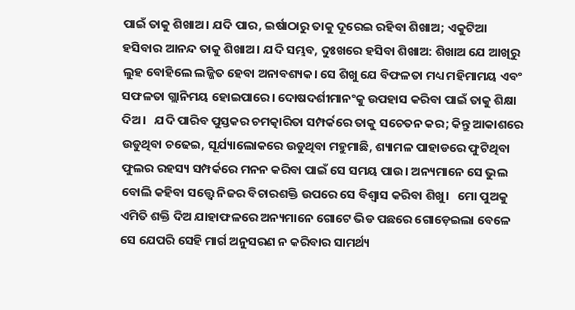ପାଇଁ ତାକୁ ଶିଖାଅ। ଯଦି ପାର, ଇର୍ଷାଠାରୁ ତାକୁ ଦୂରେଇ ରହିବା ଶିଖାଅ; ଏକୁଟିଆ ହସିବାର ଆନନ୍ଦ ତାକୁ ଶିଖାଅ। ଯଦି ସମ୍ଭବ, ଦୁଃଖରେ ହସିବା ଶିଖାଅ: ଶିଖାଅ ଯେ ଆଖିରୁ ଲୁହ ବୋହିଲେ ଲଜ୍ଜିତ ହେବା ଅନାବଶ୍ୟକ। ସେ ଶିଖୁ ଯେ ବିଫଳତା ମଧ୍ୟ ମହିମାମୟ ଏବଂ ସଫଳତା ଗ୍ଲାନିମୟ ହୋଇପାରେ। ଦୋଷଦର୍ଶୀମାନଂକୁ ଉପହାସ କରିବା ପାଇଁ ତାକୁ ଶିକ୍ଷା ଦିଅ।   ଯଦି ପାରିବ ପୁସ୍ତକର ଚମତ୍କାରିତା ସମ୍ପର୍କରେ ତାକୁ ସଚେତନ କର; କିନ୍ତୁ ଆକାଶରେ ଉଡୁଥିବା ଚଢେଇ, ସୂର୍ଯ୍ୟାଲୋକରେ ଉଡୁଥିବା ମହୁମାଛି, ଶ୍ୟାମଳ ପାହାଡରେ ଫୁଟିଥିବା ଫୁଲର ରହସ୍ୟ ସମ୍ପର୍କରେ ମନନ କରିବା ପାଇଁ ସେ ସମୟ ପାଉ। ଅନ୍ୟମାନେ ସେ ଭୁଲ ବୋଲି କହିବା ସତ୍ତ୍ବେ ନିଜର ବିଚାରଶକ୍ତି ଉପରେ ସେ ବିଶ୍ବାସ କରିବା ଶିଖୁ।   ମୋ ପୁଅକୁ ଏମିତି ଶକ୍ତି ଦିଅ ଯାହାଫଳରେ ଅନ୍ୟମାନେ ଗୋଟେ ଭିଡ ପଛରେ ଗୋଡ଼େଇଲା ବେଳେ ସେ ଯେପରି ସେହି ମାର୍ଗ ଅନୁସରଣ ନ କରିବାର ସାମର୍ଥ୍ୟ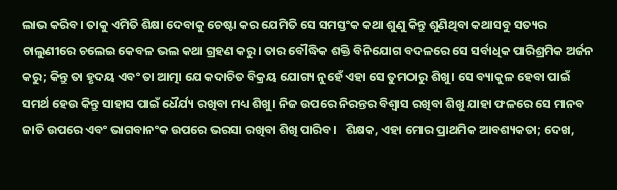ଲାଭ କରିବ। ତାକୁ ଏମିତି ଶିକ୍ଷା ଦେବାକୁ ଚେଷ୍ଟା କର ଯେମିତି ସେ ସମସ୍ତଂକ କଥା ଶୁଣୁ କିନ୍ତୁ ଶୁଣିଥିବା କଥାସବୁ ସତ୍ୟର ଚାଲୁଣୀରେ ଚଲେଇ କେବଳ ଭଲ କଥା ଗ୍ରହଣ କରୁ। ତାର ବୌଦ୍ଧିକ ଶକ୍ତି ବିନିଯୋଗ ବଦଳରେ ସେ ସର୍ବାଧିକ ପାରିଶ୍ରମିକ ଅର୍ଜନ କରୁ; କିନ୍ତୁ ତା ହୃଦୟ ଏବଂ ତା ଆତ୍ମା ଯେ କଦାଚିତ ବିକ୍ରୟ ଯୋଗ୍ୟ ନୁହେଁ ଏହା ସେ ତୁମଠାରୁ ଶିଖୁ। ସେ ବ୍ୟାକୁଳ ହେବା ପାଇଁ ସମର୍ଥ ହେଉ କିନ୍ତୁ ସାହାସ ପାଇଁ ଧୈର୍ଯ୍ୟ ରଖିବା ମଧ୍ୟ ଶିଖୁ। ନିଜ ଉପରେ ନିରନ୍ତର ବିଶ୍ବାସ ରଖିବା ଶିଖୁ ଯାହା ଫଳରେ ସେ ମାନବ ଜାତି ଉପରେ ଏବଂ ଭାଗବାନଂକ ଉପରେ ଭରସା ରଖିବା ଶିଖି ପାରିବ।   ଶିକ୍ଷକ, ଏହା ମୋର ପ୍ରାଥମିକ ଆବଶ୍ୟକତା; ଦେଖ,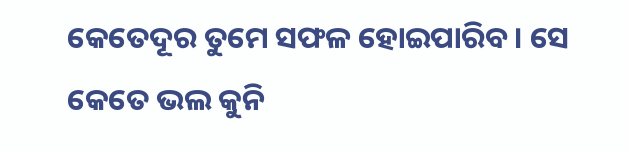କେତେଦୂର ତୁମେ ସଫଳ ହୋଇପାରିବ। ସେ କେତେ ଭଲ କୁନି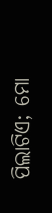ପିଲାଟିଏ; ମୋ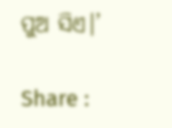ପୁଅ ସିଏ।’

Share :